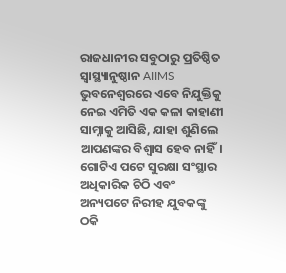ରାଜଧାନୀର ସବୁଠାରୁ ପ୍ରତିଷ୍ଠିତ ସ୍ୱାସ୍ଥ୍ୟାନୁଷ୍ଠାନ AIIMS ଭୁବନେଶ୍ୱରରେ ଏବେ ନିଯୁକ୍ତିକୁ ନେଇ ଏମିତି ଏକ କଳା କାହାଣୀ ସାମ୍ନାକୁ ଆସିଛି, ଯାହା ଶୁଣିଲେ ଆପଣଙ୍କର ବିଶ୍ୱାସ ହେବ ନାହିଁ। ଗୋଟିଏ ପଟେ ସୁରକ୍ଷା ସଂସ୍ଥାର ଅଧିକାରିକ ଚିଠି ଏବଂ ଅନ୍ୟପଟେ ନିରୀହ ଯୁବକଙ୍କୁ ଠକି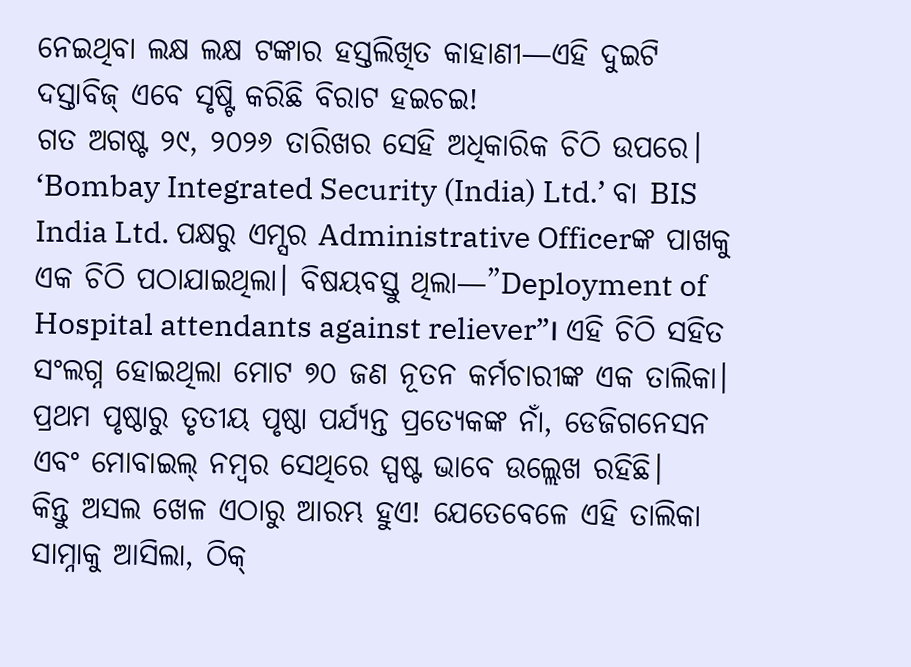ନେଇଥିବା ଲକ୍ଷ ଲକ୍ଷ ଟଙ୍କାର ହସ୍ତଲିଖିତ କାହାଣୀ—ଏହି ଦୁଇଟି ଦସ୍ତାବିଜ୍ ଏବେ ସୃଷ୍ଟି କରିଛି ବିରାଟ ହଇଚଇ!
ଗତ ଅଗଷ୍ଟ ୨୯, ୨୦୨୬ ତାରିଖର ସେହି ଅଧିକାରିକ ଚିଠି ଉପରେ। ‘Bombay Integrated Security (India) Ltd.’ ବା BIS India Ltd. ପକ୍ଷରୁ ଏମ୍ସର Administrative Officerଙ୍କ ପାଖକୁ ଏକ ଚିଠି ପଠାଯାଇଥିଲା। ବିଷୟବସ୍ତୁ ଥିଲା—”Deployment of Hospital attendants against reliever”। ଏହି ଚିଠି ସହିତ ସଂଲଗ୍ନ ହୋଇଥିଲା ମୋଟ ୭୦ ଜଣ ନୂତନ କର୍ମଚାରୀଙ୍କ ଏକ ତାଲିକା। ପ୍ରଥମ ପୃଷ୍ଠାରୁ ତୃତୀୟ ପୃଷ୍ଠା ପର୍ଯ୍ୟନ୍ତ ପ୍ରତ୍ୟେକଙ୍କ ନାଁ, ଡେଜିଗନେସନ ଏବଂ ମୋବାଇଲ୍ ନମ୍ବର ସେଥିରେ ସ୍ପଷ୍ଟ ଭାବେ ଉଲ୍ଲେଖ ରହିଛି।
କିନ୍ତୁ ଅସଲ ଖେଳ ଏଠାରୁ ଆରମ୍ଭ ହୁଏ! ଯେତେବେଳେ ଏହି ତାଲିକା ସାମ୍ନାକୁ ଆସିଲା, ଠିକ୍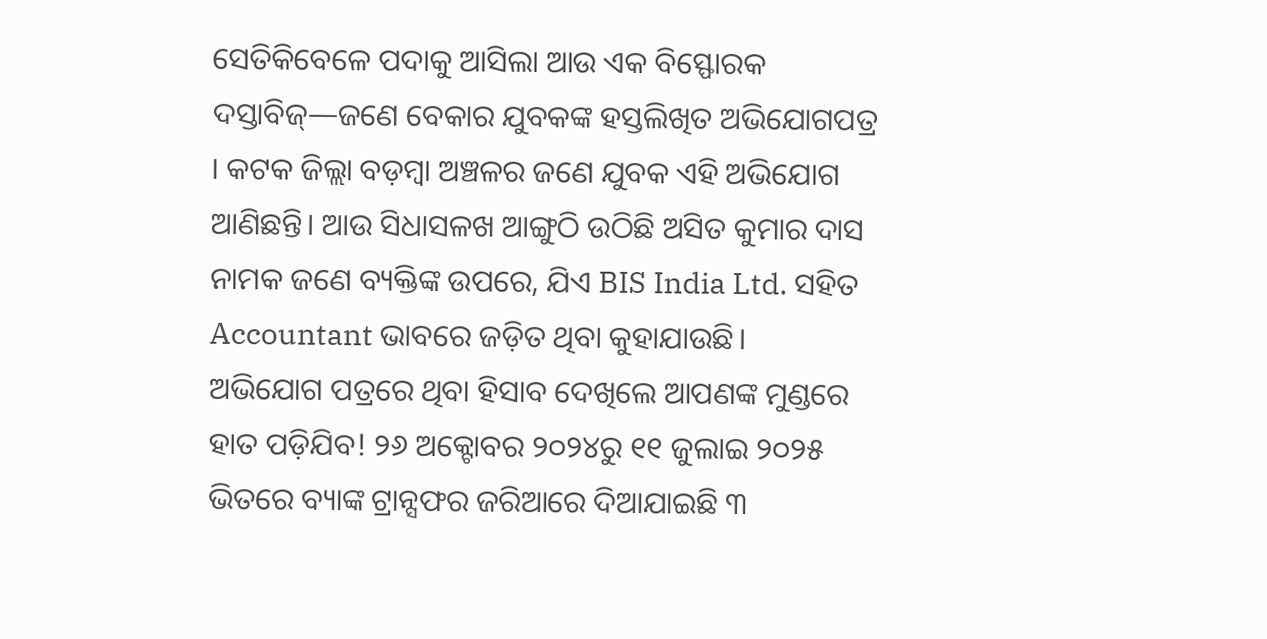ସେତିକିବେଳେ ପଦାକୁ ଆସିଲା ଆଉ ଏକ ବିସ୍ଫୋରକ ଦସ୍ତାବିଜ୍—ଜଣେ ବେକାର ଯୁବକଙ୍କ ହସ୍ତଲିଖିତ ଅଭିଯୋଗପତ୍ର । କଟକ ଜିଲ୍ଲା ବଡ଼ମ୍ବା ଅଞ୍ଚଳର ଜଣେ ଯୁବକ ଏହି ଅଭିଯୋଗ ଆଣିଛନ୍ତି। ଆଉ ସିଧାସଳଖ ଆଙ୍ଗୁଠି ଉଠିଛି ଅସିତ କୁମାର ଦାସ ନାମକ ଜଣେ ବ୍ୟକ୍ତିଙ୍କ ଉପରେ, ଯିଏ BIS India Ltd. ସହିତ Accountant ଭାବରେ ଜଡ଼ିତ ଥିବା କୁହାଯାଉଛି।
ଅଭିଯୋଗ ପତ୍ରରେ ଥିବା ହିସାବ ଦେଖିଲେ ଆପଣଙ୍କ ମୁଣ୍ଡରେ ହାତ ପଡ଼ିଯିବ! ୨୬ ଅକ୍ଟୋବର ୨୦୨୪ରୁ ୧୧ ଜୁଲାଇ ୨୦୨୫ ଭିତରେ ବ୍ୟାଙ୍କ ଟ୍ରାନ୍ସଫର ଜରିଆରେ ଦିଆଯାଇଛି ୩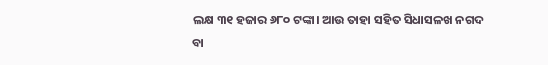ଲକ୍ଷ ୩୧ ହଜାର ୬୮୦ ଟଙ୍କା। ଆଉ ତାହା ସହିତ ସିଧାସଳଖ ନଗଦ ବା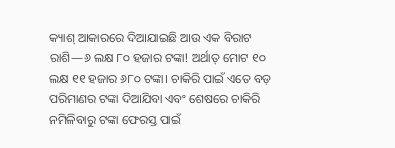କ୍ୟାଶ୍ ଆକାରରେ ଦିଆଯାଇଛି ଆଉ ଏକ ବିରାଟ ରାଶି—୬ ଲକ୍ଷ ୮୦ ହଜାର ଟଙ୍କା! ଅର୍ଥାତ୍ ମୋଟ ୧୦ ଲକ୍ଷ ୧୧ ହଜାର ୬୮୦ ଟଙ୍କା। ଚାକିରି ପାଇଁ ଏତେ ବଡ଼ ପରିମାଣର ଟଙ୍କା ଦିଆଯିବା ଏବଂ ଶେଷରେ ଚାକିରି ନମିଳିବାରୁ ଟଙ୍କା ଫେରସ୍ତ ପାଇଁ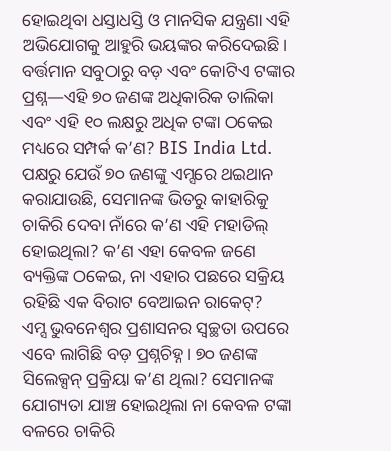ହୋଇଥିବା ଧସ୍ତାଧସ୍ତି ଓ ମାନସିକ ଯନ୍ତ୍ରଣା ଏହି ଅଭିଯୋଗକୁ ଆହୁରି ଭୟଙ୍କର କରିଦେଇଛି।
ବର୍ତ୍ତମାନ ସବୁଠାରୁ ବଡ଼ ଏବଂ କୋଟିଏ ଟଙ୍କାର ପ୍ରଶ୍ନ—ଏହି ୭୦ ଜଣଙ୍କ ଅଧିକାରିକ ତାଲିକା ଏବଂ ଏହି ୧୦ ଲକ୍ଷରୁ ଅଧିକ ଟଙ୍କା ଠକେଇ ମଧ୍ୟରେ ସମ୍ପର୍କ କ’ଣ? BIS India Ltd. ପକ୍ଷରୁ ଯେଉଁ ୭୦ ଜଣଙ୍କୁ ଏମ୍ସରେ ଥଇଥାନ କରାଯାଉଛି, ସେମାନଙ୍କ ଭିତରୁ କାହାରିକୁ ଚାକିରି ଦେବା ନାଁରେ କ’ଣ ଏହି ମହାଡିଲ୍ ହୋଇଥିଲା? କ’ଣ ଏହା କେବଳ ଜଣେ ବ୍ୟକ୍ତିଙ୍କ ଠକେଇ, ନା ଏହାର ପଛରେ ସକ୍ରିୟ ରହିଛି ଏକ ବିରାଟ ବେଆଇନ ରାକେଟ୍?
ଏମ୍ସ ଭୁବନେଶ୍ୱର ପ୍ରଶାସନର ସ୍ୱଚ୍ଛତା ଉପରେ ଏବେ ଲାଗିଛି ବଡ଼ ପ୍ରଶ୍ନଚିହ୍ନ। ୭୦ ଜଣଙ୍କ ସିଲେକ୍ସନ୍ ପ୍ରକ୍ରିୟା କ’ଣ ଥିଲା? ସେମାନଙ୍କ ଯୋଗ୍ୟତା ଯାଞ୍ଚ ହୋଇଥିଲା ନା କେବଳ ଟଙ୍କା ବଳରେ ଚାକିରି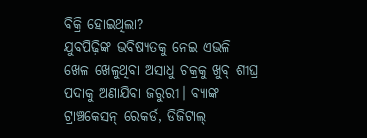ବିକ୍ରି ହୋଇଥିଲା?
ଯୁବପିଢ଼ିଙ୍କ ଭବିଷ୍ୟତକୁ ନେଇ ଏଭଳି ଖେଳ ଖେଳୁଥିବା ଅସାଧୁ ଚକ୍ରକୁ ଖୁବ୍ ଶୀଘ୍ର ପଦାକୁ ଅଣାଯିବା ଜରୁରୀ। ବ୍ୟାଙ୍କ ଟ୍ରାଞ୍ଚକେସନ୍ ରେକର୍ଡ, ଡିଜିଟାଲ୍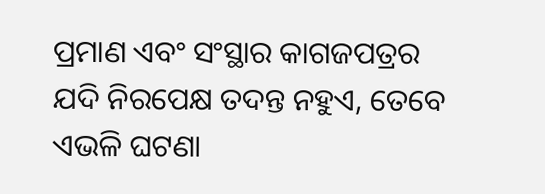ପ୍ରମାଣ ଏବଂ ସଂସ୍ଥାର କାଗଜପତ୍ରର ଯଦି ନିରପେକ୍ଷ ତଦନ୍ତ ନହୁଏ, ତେବେ ଏଭଳି ଘଟଣା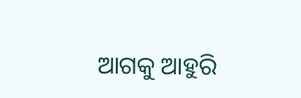ଆଗକୁ ଆହୁରି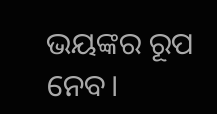ଭୟଙ୍କର ରୂପ ନେବ।